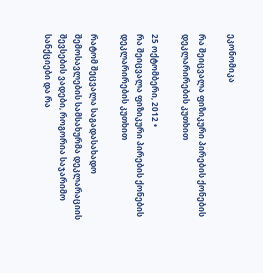ეკონომიკა

რა შეიცვალა ფიზიკური პირების ქონების დეკლარირების კუთხით

25 ოქტომბერი, 2012 •
რა შეიცვალა ფიზიკური პირების ქონების დეკლარირების კუთხით

რატომ შეცვალა საგადასახადო შემოსავლების სამსახურმა დეკლარაციის შევსების ვადები, როგორია საჯარიმო სანქციები და რა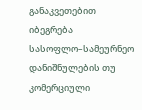განაკვეთებით იბეგრება სასოფლო–სამეურნეო დანიშნულების თუ კომერციული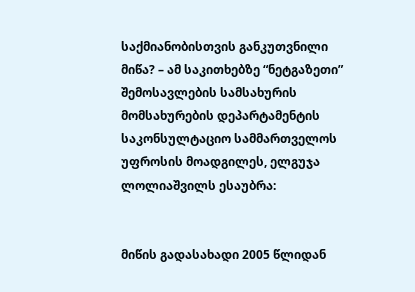საქმიანობისთვის განკუთვნილი მიწა? – ამ საკითხებზე “ნეტგაზეთი” შემოსავლების სამსახურის მომსახურების დეპარტამენტის საკონსულტაციო სამმართველოს უფროსის მოადგილეს, ელგუჯა ლოლიაშვილს ესაუბრა:


მიწის გადასახადი 2005 წლიდან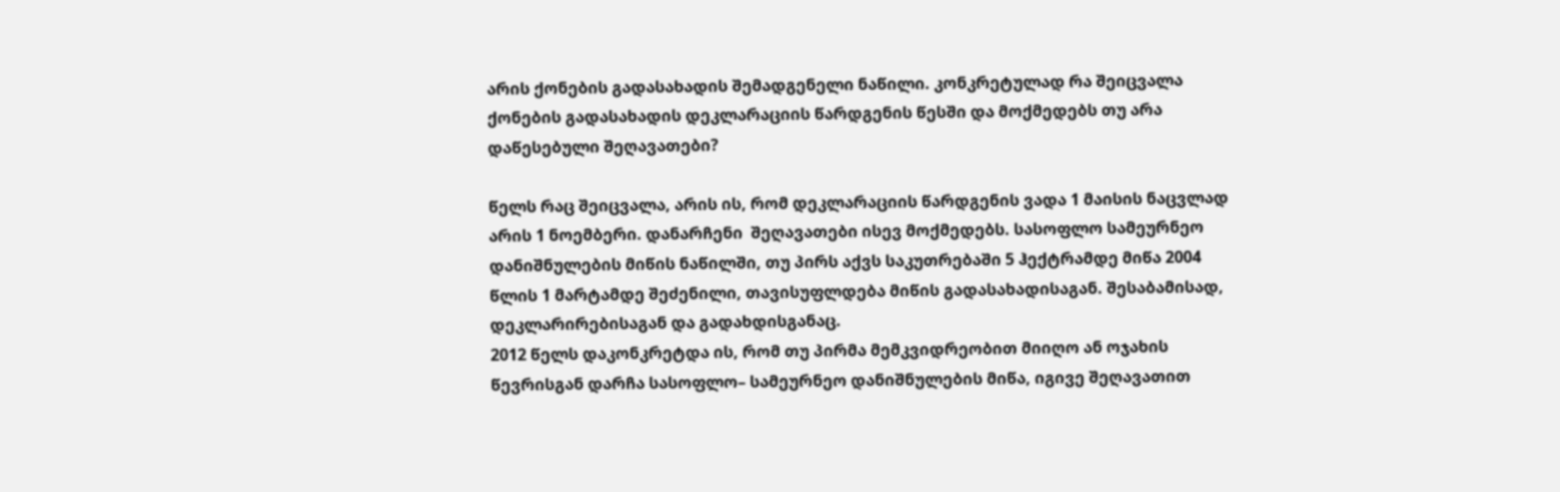არის ქონების გადასახადის შემადგენელი ნაწილი. კონკრეტულად რა შეიცვალა ქონების გადასახადის დეკლარაციის წარდგენის წესში და მოქმედებს თუ არა დაწესებული შეღავათები?

წელს რაც შეიცვალა, არის ის, რომ დეკლარაციის წარდგენის ვადა 1 მაისის ნაცვლად არის 1 ნოემბერი. დანარჩენი  შეღავათები ისევ მოქმედებს. სასოფლო სამეურნეო დანიშნულების მიწის ნაწილში, თუ პირს აქვს საკუთრებაში 5 ჰექტრამდე მიწა 2004 წლის 1 მარტამდე შეძენილი, თავისუფლდება მიწის გადასახადისაგან. შესაბამისად, დეკლარირებისაგან და გადახდისგანაც.
2012 წელს დაკონკრეტდა ის, რომ თუ პირმა მემკვიდრეობით მიიღო ან ოჯახის წევრისგან დარჩა სასოფლო– სამეურნეო დანიშნულების მიწა, იგივე შეღავათით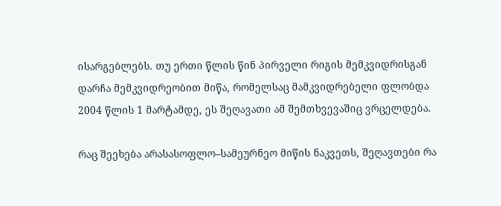ისარგებლებს. თუ ერთი წლის წინ პირველი რიგის მემკვიდრისგან დარჩა მემკვიდრეობით მიწა, რომელსაც მამკვიდრებელი ფლობდა 2004 წლის 1 მარტამდე, ეს შეღავათი ამ შემთხვევაშიც ვრცელდება.

რაც შეეხება არასასოფლო–სამეურნეო მიწის ნაკვეთს, შეღავთები რა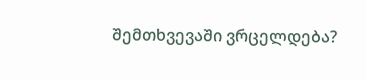შემთხვევაში ვრცელდება?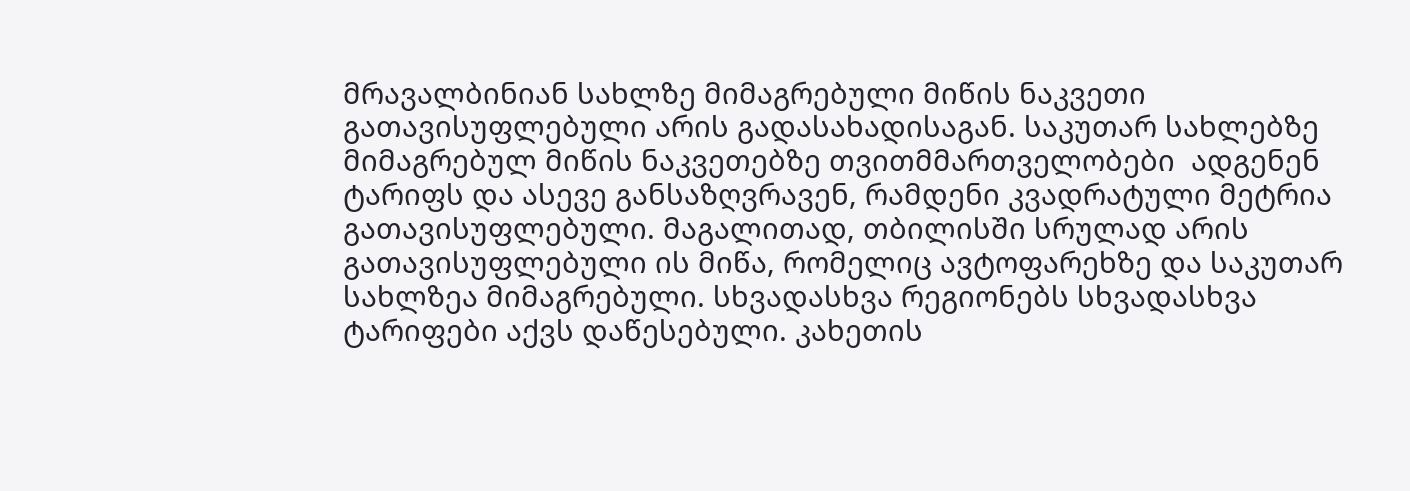მრავალბინიან სახლზე მიმაგრებული მიწის ნაკვეთი გათავისუფლებული არის გადასახადისაგან. საკუთარ სახლებზე მიმაგრებულ მიწის ნაკვეთებზე თვითმმართველობები  ადგენენ ტარიფს და ასევე განსაზღვრავენ, რამდენი კვადრატული მეტრია გათავისუფლებული. მაგალითად, თბილისში სრულად არის გათავისუფლებული ის მიწა, რომელიც ავტოფარეხზე და საკუთარ სახლზეა მიმაგრებული. სხვადასხვა რეგიონებს სხვადასხვა ტარიფები აქვს დაწესებული. კახეთის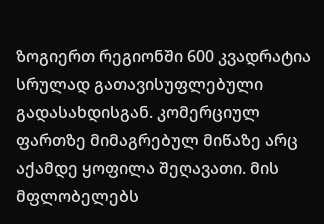ზოგიერთ რეგიონში 600 კვადრატია სრულად გათავისუფლებული გადასახდისგან. კომერციულ ფართზე მიმაგრებულ მიწაზე არც აქამდე ყოფილა შეღავათი. მის მფლობელებს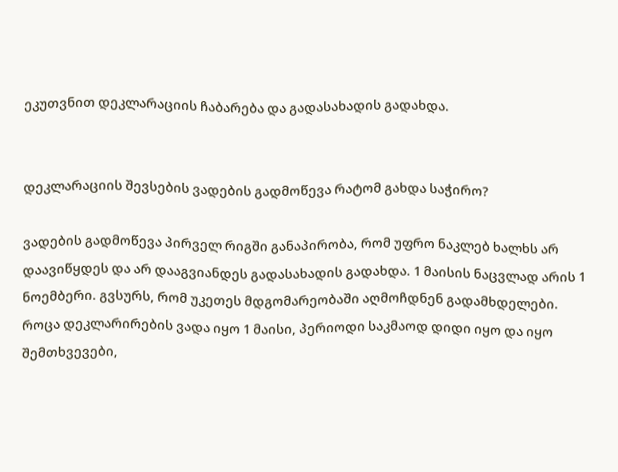ეკუთვნით დეკლარაციის ჩაბარება და გადასახადის გადახდა.


დეკლარაციის შევსების ვადების გადმოწევა რატომ გახდა საჭირო?

ვადების გადმოწევა პირველ რიგში განაპირობა, რომ უფრო ნაკლებ ხალხს არ დაავიწყდეს და არ დააგვიანდეს გადასახადის გადახდა. 1 მაისის ნაცვლად არის 1 ნოემბერი. გვსურს, რომ უკეთეს მდგომარეობაში აღმოჩდნენ გადამხდელები. როცა დეკლარირების ვადა იყო 1 მაისი, პერიოდი საკმაოდ დიდი იყო და იყო შემთხვევები,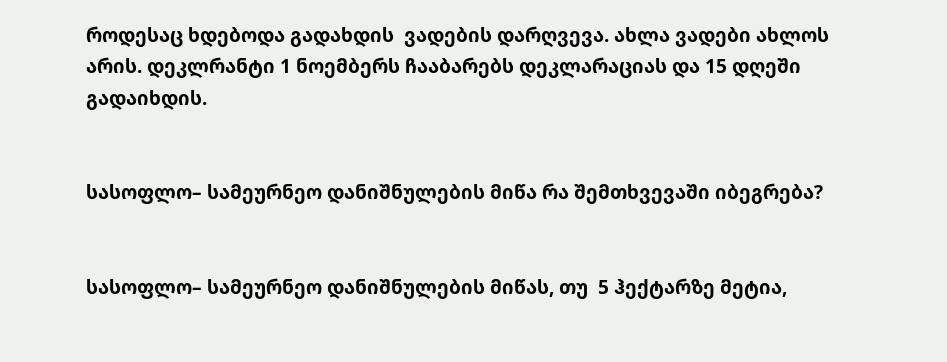როდესაც ხდებოდა გადახდის  ვადების დარღვევა. ახლა ვადები ახლოს არის. დეკლრანტი 1 ნოემბერს ჩააბარებს დეკლარაციას და 15 დღეში გადაიხდის.


სასოფლო– სამეურნეო დანიშნულების მიწა რა შემთხვევაში იბეგრება?


სასოფლო– სამეურნეო დანიშნულების მიწას, თუ  5 ჰექტარზე მეტია,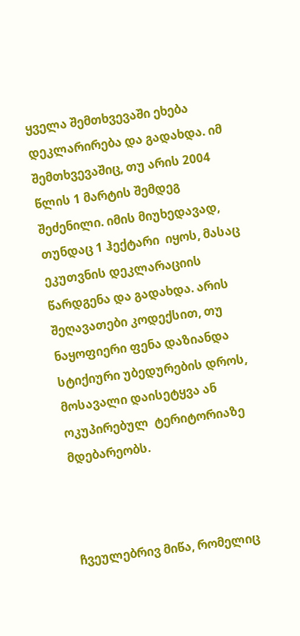ყველა შემთხვევაში ეხება დეკლარირება და გადახდა. იმ შემთხვევაშიც, თუ არის 2004 წლის 1 მარტის შემდეგ შეძენილი. იმის მიუხედავად, თუნდაც 1 ჰექტარი  იყოს, მასაც ეკუთვნის დეკლარაციის წარდგენა და გადახდა. არის შეღავათები კოდექსით, თუ ნაყოფიერი ფენა დაზიანდა სტიქიური უბედურების დროს, მოსავალი დაისეტყვა ან ოკუპირებულ  ტერიტორიაზე მდებარეობს.



ჩვეულებრივ მიწა, რომელიც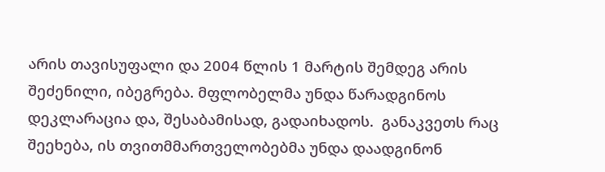არის თავისუფალი და 2004 წლის 1 მარტის შემდეგ არის შეძენილი, იბეგრება. მფლობელმა უნდა წარადგინოს დეკლარაცია და, შესაბამისად, გადაიხადოს.  განაკვეთს რაც შეეხება, ის თვითმმართველობებმა უნდა დაადგინონ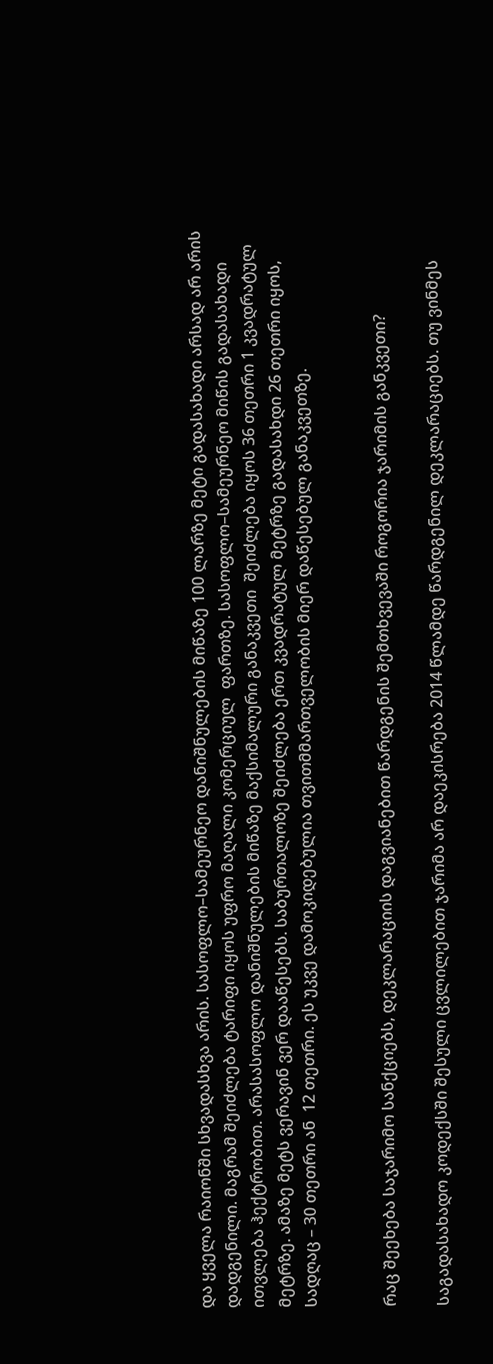და ყველა რაიონში სხვადასხვა არის. სასოფლო–სამეურნეო დანიშნულების მიწაზე 100 ლარზე მეტი გადასახადი არსად არ არის დადგენილი. მაგრამ შეიძლება ტარიფი იყოს უფრო მაღალი კომერციულ  ფართზე. სასოფლო–სამეურნეო მიწის გადასახადი ითვლება ჰექტრობით. არასასოფლო დანიშნულების მიწაზე მაქსიმალური განაკვეთი  შეიძლება იყოს 36 თეთრი 1 კვადრატულ მეტრზე. ამაზე მეტს ვერავინ ვერ დააწესებს. საბურთალოზე შეიძლება ერთ კვადრატულ მეტრზე გადასახდი 26 თეთრი იყოს, სადღაც – 30 თეთრი ან  12 თეთრი. ეს უკვე დამოკიდებულია თვითმმართველობის მიერ დაწესებულ განაკვეთზე.


რაც შეეხება საჯარიმო სანქციებს, დეკლარაციის დაგვიანებით წარდგენის შემთხვევაში როგორია ჯარიმის განკვეთი?

საგადასახადო კოდექსში შესული ცვლილებით ჯარიმა არ დაეკისრება 2014 წლამდე წარდგენილ დეკლარაციებს. თუ ვინმეს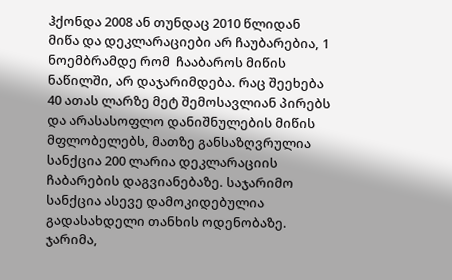ჰქონდა 2008 ან თუნდაც 2010 წლიდან მიწა და დეკლარაციები არ ჩაუბარებია, 1 ნოემბრამდე რომ  ჩააბაროს მიწის ნაწილში, არ დაჯარიმდება. რაც შეეხება 40 ათას ლარზე მეტ შემოსავლიან პირებს და არასასოფლო დანიშნულების მიწის მფლობელებს, მათზე განსაზღვრულია სანქცია 200 ლარია დეკლარაციის ჩაბარების დაგვიანებაზე. საჯარიმო სანქცია ასევე დამოკიდებულია გადასახდელი თანხის ოდენობაზე.  ჯარიმა,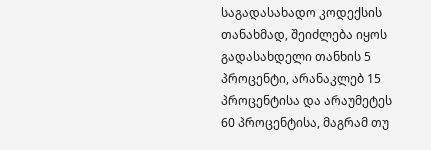საგადასახადო კოდექსის თანახმად, შეიძლება იყოს გადასახდელი თანხის 5 პროცენტი, არანაკლებ 15 პროცენტისა და არაუმეტეს 60 პროცენტისა, მაგრამ თუ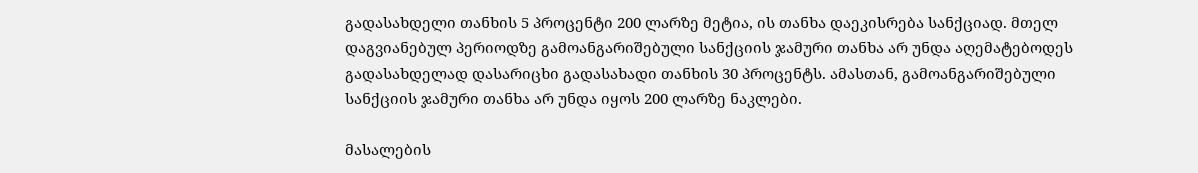გადასახდელი თანხის 5 პროცენტი 200 ლარზე მეტია, ის თანხა დაეკისრება სანქციად. მთელ დაგვიანებულ პერიოდზე გამოანგარიშებული სანქციის ჯამური თანხა არ უნდა აღემატებოდეს გადასახდელად დასარიცხი გადასახადი თანხის 30 პროცენტს. ამასთან, გამოანგარიშებული სანქციის ჯამური თანხა არ უნდა იყოს 200 ლარზე ნაკლები.

მასალების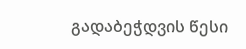გადაბეჭდვის წესი